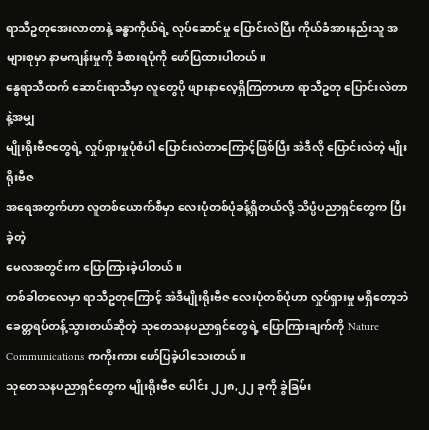ရာသီဥတုအေးလာတာနဲ့ ခန္ဓာကိုယ်ရဲ့ လုပ်ဆောင်မှု ပြောင်းလဲပြီး ကိုယ်ခံအားနည်းသူ အများစုမှာ နာမကျန်းမှုကို ခံစားရပုံကို ဖော်ပြထားပါတယ်။
နွေရာသီထက် ဆောင်းရာသီမှာ လူတွေပို ဖျားနာလေ့ရှိကြတာဟာ ရာသီဥတု ပြောင်းလဲတာနဲ့အမျှ
မျိုးရိုးဗီဇတွေရဲ့ လှုပ်ရှားမှုပုံစံပါ ပြောင်းလဲတာကြောင့်ဖြစ်ပြီး အဲဒီလို ပြောင်းလဲတဲ့ မျိုးရိုးဗီဇ
အရေအတွက်ဟာ လူတစ်ယောက်စီမှာ လေးပုံတစ်ပုံခန့်ရှိတယ်လို့ သိပ္ပံပညာရှင်တွေက ပြီးခဲ့တဲ့
မေလအတွင်းက ပြောကြားခဲ့ပါတယ်။
တစ်ခါတလေမှာ ရာသီဥတုကြောင့် အဲဒီမျိုးရိုးဗီဇ လေးပုံတစ်ပုံဟာ လှုပ်ရှားမှု မရှိတော့ဘဲ
ခေတ္တရပ်တန့်သွားတယ်ဆိုတဲ့ သုတေသနပညာရှင်တွေရဲ့ ပြောကြားချက်ကို Nature
Communications ကကိုးကား ဖော်ပြခဲ့ပါသေးတယ်။
သုတေသနပညာရှင်တွေက မျိုးရိုးဗီဇ ပေါင်း ၂၂၈,၂၂ ခုကို ခွဲခြမ်း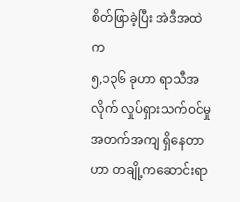စိတ်ဖြာခဲ့ပြီး အဲဒီအထဲက
၅,၁၃၆ ခုဟာ ရာသီအလိုက် လှုပ်ရှားသက်ဝင်မှု အတက်အကျ ရှိနေတာဟာ တချို့ကဆောင်းရာ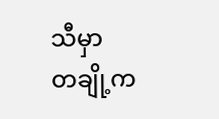သီမှာ
တချို့က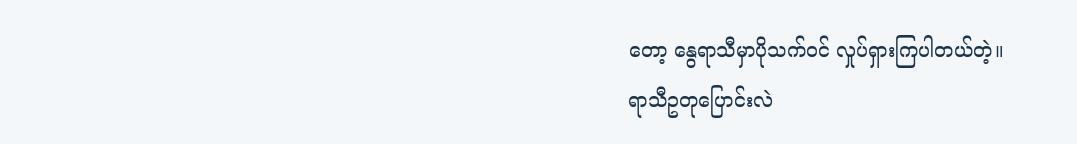တော့ နွေရာသီမှာပိုသက်ဝင် လှုပ်ရှားကြပါတယ်တဲ့။
ရာသီဥတုပြောင်းလဲ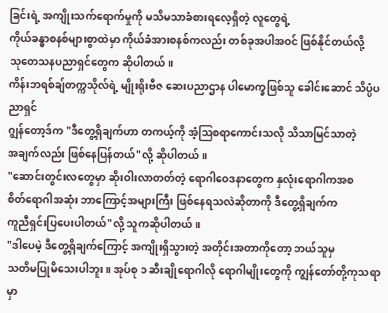ခြင်းရဲ့ အကျိုးသက်ရောက်မှုကို မသိမသာခံစားရလေ့ရှိတဲ့ လူတွေရဲ့
ကိုယ်ခန္ဓာစနစ်များစွာထဲမှာ ကိုယ်ခံအားစနစ်ကလည်း တစ်ခုအပါအဝင် ဖြစ်နိုင်တယ်လို့
သုတေသနပညာရှင်တွေက ဆိုပါတယ်။
ကိန်းဘရစ်ချ်တက္ကသိုလ်ရဲ့ မျိုးရိုးဗီဇ ဆေးပညာဌာန ပါမောက္ခဖြစ်သူ ခေါင်းဆောင် သိပ္ပံပညာရှင်
ဂျွန်တော့ဒ်က "ဒီတွေ့ရှိချက်ဟာ တကယ့်ကို အံ့ဩစရာကောင်းသလို သိသာမြင်သာတဲ့
အချက်လည်း ဖြစ်နေပြန်တယ်"လို့ ဆိုပါတယ်။
"ဆောင်းတွင်းလတွေမှာ ဆိုးဝါးလာတတ်တဲ့ ရောဂါဝေဒနာတွေက နှလုံးရောဂါကအစ
စိတ်ရောဂါအဆုံး ဘာကြောင့်အများကြီး ဖြစ်နေရသလဲဆိုတာကို ဒီတွေ့ရှိချက်က
ကူညီရှင်းပြပေးပါတယ်"လို့ သူကဆိုပါတယ်။
"ဒါပေမဲ့ ဒီတွေ့ရှိချက်ကြောင့် အကျိုးရှိသွားတဲ့ အတိုင်းအတာကိုတော့ ဘယ်သူမှ
သတိမပြုမိသေးပါဘူး။ အုပ်စု ၁ ဆီးချိုရောဂါလို ရောဂါမျိုးတွေကို ကျွန်တော်တို့ကုသရာမှာ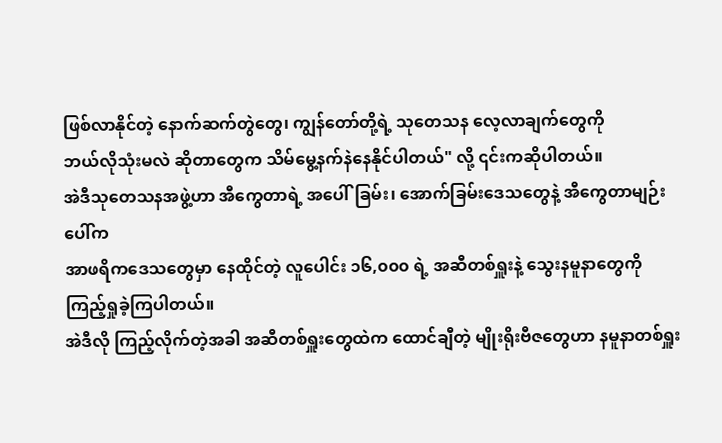ဖြစ်လာနိုင်တဲ့ နောက်ဆက်တွဲတွေ၊ ကျွန်တော်တို့ရဲ့ သုတေသန လေ့လာချက်တွေကို
ဘယ်လိုသုံးမလဲ ဆိုတာတွေက သိမ်မွေ့နက်နဲနေနိုင်ပါတယ်" လို့ ၎င်းကဆိုပါတယ်။
အဲဒီသုတေသနအဖွဲ့ဟာ အီကွေတာရဲ့ အပေါ်ခြမ်း၊ အောက်ခြမ်းဒေသတွေနဲ့ အီကွေတာမျဉ်းပေါ်က
အာဖရိကဒေသတွေမှာ နေထိုင်တဲ့ လူပေါင်း ၁၆,၀၀၀ ရဲ့ အဆီတစ်ရှူးနဲ့ သွေးနမူနာတွေကို
ကြည့်ရှုခဲ့ကြပါတယ်။
အဲဒီလို ကြည့်လိုက်တဲ့အခါ အဆီတစ်ရှူးတွေထဲက ထောင်ချီတဲ့ မျိုးရိုးဗီဇတွေဟာ နမူနာတစ်ရှူး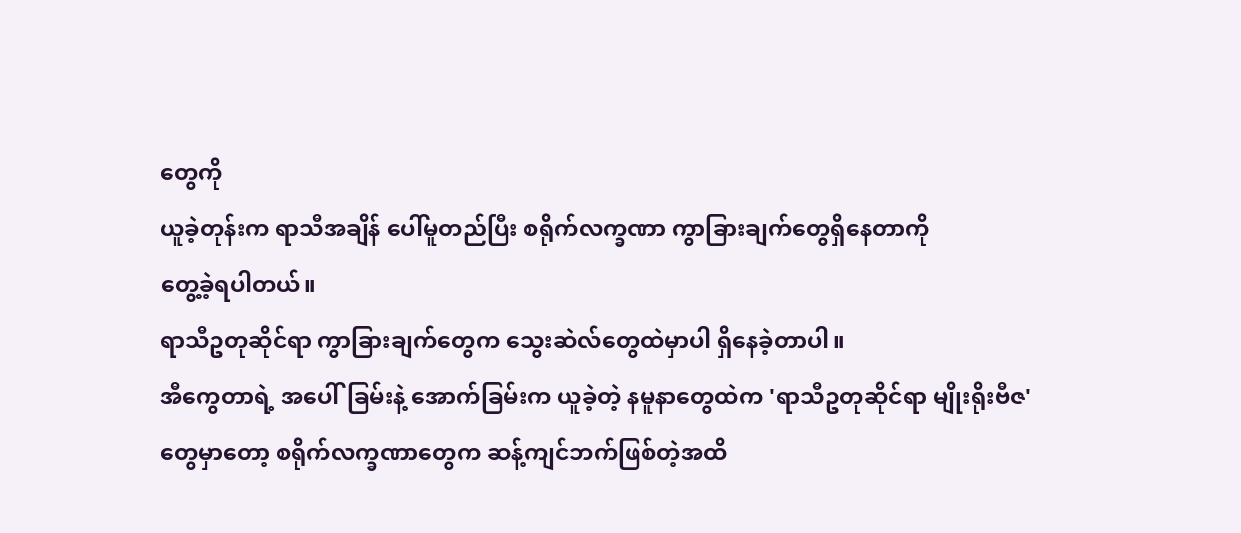တွေကို
ယူခဲ့တုန်းက ရာသီအချိန် ပေါ်မူတည်ပြီး စရိုက်လက္ခဏာ ကွာခြားချက်တွေရှိနေတာကို
တွေ့ခဲ့ရပါတယ်။
ရာသီဥတုဆိုင်ရာ ကွာခြားချက်တွေက သွေးဆဲလ်တွေထဲမှာပါ ရှိနေခဲ့တာပါ။
အီကွေတာရဲ့ အပေါ်ခြမ်းနဲ့ အောက်ခြမ်းက ယူခဲ့တဲ့ နမူနာတွေထဲက 'ရာသီဥတုဆိုင်ရာ မျိုးရိုးဗီဇ'
တွေမှာတော့ စရိုက်လက္ခဏာတွေက ဆန့်ကျင်ဘက်ဖြစ်တဲ့အထိ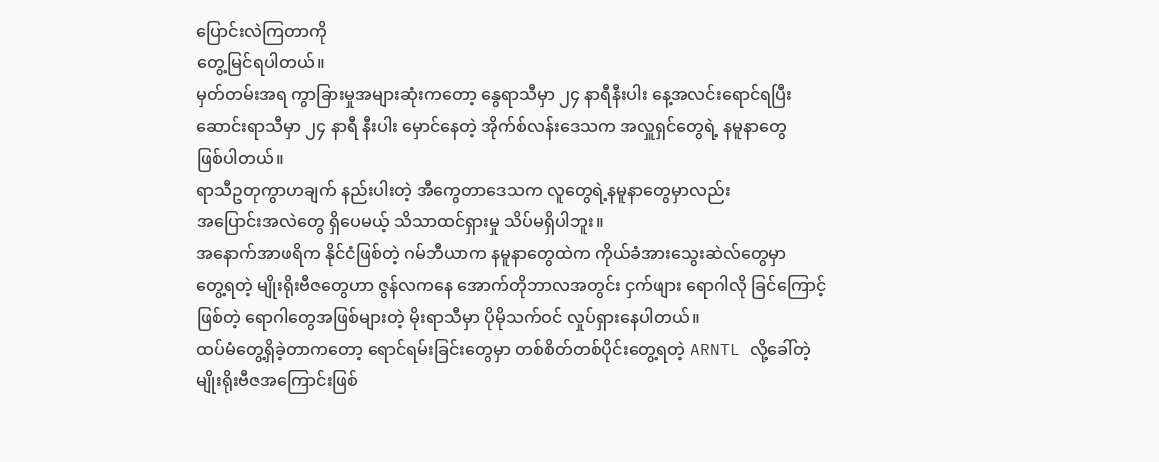ပြောင်းလဲကြတာကို
တွေ့မြင်ရပါတယ်။
မှတ်တမ်းအရ ကွာခြားမှုအများဆုံးကတော့ နွေရာသီမှာ ၂၄ နာရီနီးပါး နေ့အလင်းရောင်ရပြီး
ဆောင်းရာသီမှာ ၂၄ နာရီ နီးပါး မှောင်နေတဲ့ အိုက်စ်လန်းဒေသက အလှူရှင်တွေရဲ့ နမူနာတွေ
ဖြစ်ပါတယ်။
ရာသီဥတုကွာဟချက် နည်းပါးတဲ့ အီကွေတာဒေသက လူတွေရဲ့နမူနာတွေမှာလည်း
အပြောင်းအလဲတွေ ရှိပေမယ့် သိသာထင်ရှားမှု သိပ်မရှိပါဘူး။
အနောက်အာဖရိက နိုင်ငံဖြစ်တဲ့ ဂမ်ဘီယာက နမူနာတွေထဲက ကိုယ်ခံအားသွေးဆဲလ်တွေမှာ
တွေ့ရတဲ့ မျိုးရိုးဗီဇတွေဟာ ဇွန်လကနေ အောက်တိုဘာလအတွင်း ငှက်ဖျား ရောဂါလို ခြင်ကြောင့်
ဖြစ်တဲ့ ရောဂါတွေအဖြစ်များတဲ့ မိုးရာသီမှာ ပိုမိုသက်ဝင် လှုပ်ရှားနေပါတယ်။
ထပ်မံတွေ့ရှိခဲ့တာကတော့ ရောင်ရမ်းခြင်းတွေမှာ တစ်စိတ်တစ်ပိုင်းတွေ့ရတဲ့ ARNTL လို့ခေါ်တဲ့
မျိုးရိုးဗီဇအကြောင်းဖြစ်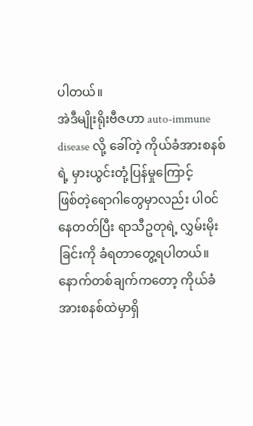ပါတယ်။
အဲဒီမျိုးရိုးဗီဇဟာ auto-immune disease လို့ ခေါ်တဲ့ ကိုယ်ခံအားစနစ်ရဲ့ မှားယွင်းတုံ့ပြန်မှုကြောင့်
ဖြစ်တဲ့ရောဂါတွေမှာလည်း ပါ၀င်နေတတ်ပြီး ရာသီဥတုရဲ့ လွှမ်းမိုးခြင်းကို ခံရတာတွေ့ရပါတယ်။
နောက်တစ်ချက်ကတော့ ကိုယ်ခံအားစနစ်ထဲမှာရှိ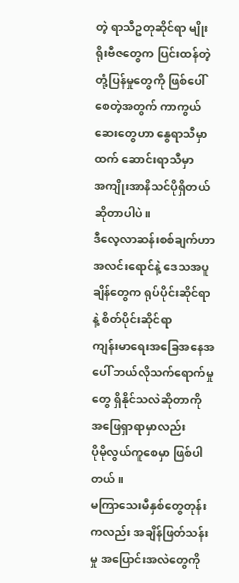တဲ့ ရာသီဥတုဆိုင်ရာ မျိုးရိုးဗီဇတွေက ပြင်းထန်တဲ့
တုံ့ပြန်မှုတွေကို ဖြစ်ပေါ်စေတဲ့အတွက် ကာကွယ်ဆေးတွေဟာ နွေရာသီမှာထက် ဆောင်းရာသီမှာ
အကျိုးအာနိသင်ပိုရှိတယ် ဆိုတာပါပဲ။
ဒီလေ့လာဆန်းစစ်ချက်ဟာ အလင်းရောင်နဲ့ ဒေသအပူချိန်တွေက ရုပ်ပိုင်းဆိုင်ရာနဲ့ စိတ်ပိုင်းဆိုင်ရာ
ကျန်းမာရေးအခြေအနေအပေါ် ဘယ်လိုသက်ရောက်မှုတွေ ရှိနိုင်သလဲဆိုတာကို အဖြေရှာရာမှာလည်း
ပိုမိုလွယ်ကူစေမှာ ဖြစ်ပါတယ်။
မကြာသေးမီနှစ်တွေတုန်းကလည်း အချိန်ဖြတ်သန်းမှု အပြောင်းအလဲတွေကို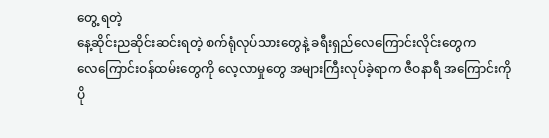တွေ့ ရတဲ့
နေ့ဆိုင်းညဆိုင်းဆင်းရတဲ့ စက်ရုံလုပ်သားတွေနဲ့ ခရီးရှည်လေကြောင်းလိုင်းတွေက
လေကြောင်းဝန်ထမ်းတွေကို လေ့လာမှုတွေ အများကြီးလုပ်ခဲ့ရာက ဇီဝနာရီ အကြောင်းကို
ပို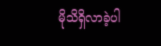မိုသိရှိလာခဲ့ပါ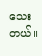သေးတယ်။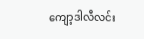ကျော့ဒါလီလင်း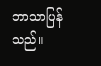ဘာသာပြန်သည်။